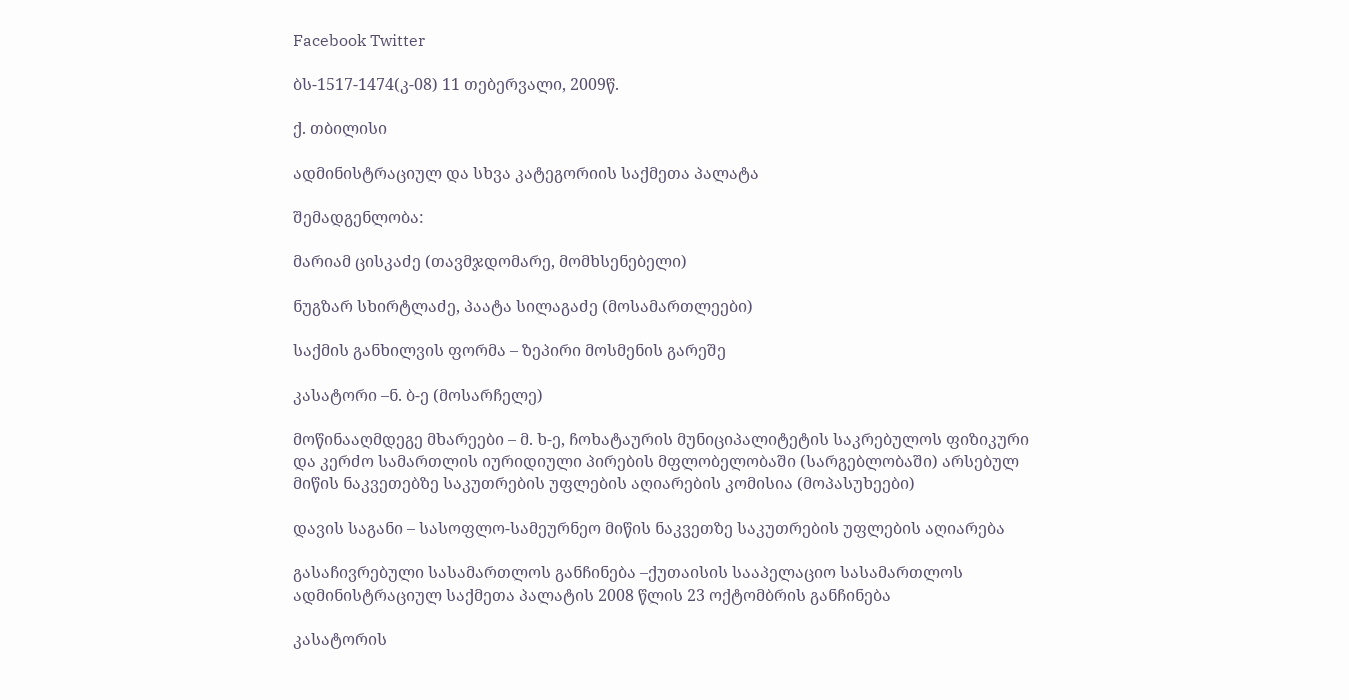Facebook Twitter

ბს-1517-1474(კ-08) 11 თებერვალი, 2009წ.

ქ. თბილისი

ადმინისტრაციულ და სხვა კატეგორიის საქმეთა პალატა

შემადგენლობა:

მარიამ ცისკაძე (თავმჯდომარე, მომხსენებელი)

ნუგზარ სხირტლაძე, პაატა სილაგაძე (მოსამართლეები)

საქმის განხილვის ფორმა – ზეპირი მოსმენის გარეშე

კასატორი –ნ. ბ-ე (მოსარჩელე)

მოწინააღმდეგე მხარეები – მ. ხ-ე, ჩოხატაურის მუნიციპალიტეტის საკრებულოს ფიზიკური და კერძო სამართლის იურიდიული პირების მფლობელობაში (სარგებლობაში) არსებულ მიწის ნაკვეთებზე საკუთრების უფლების აღიარების კომისია (მოპასუხეები)

დავის საგანი – სასოფლო-სამეურნეო მიწის ნაკვეთზე საკუთრების უფლების აღიარება

გასაჩივრებული სასამართლოს განჩინება –ქუთაისის სააპელაციო სასამართლოს ადმინისტრაციულ საქმეთა პალატის 2008 წლის 23 ოქტომბრის განჩინება

კასატორის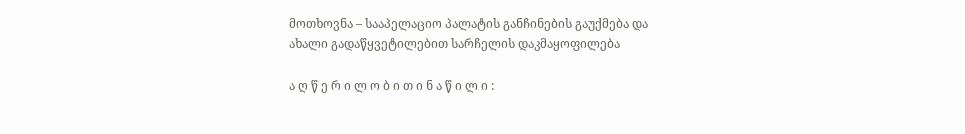მოთხოვნა – სააპელაციო პალატის განჩინების გაუქმება და ახალი გადაწყვეტილებით სარჩელის დაკმაყოფილება

ა ღ წ ე რ ი ლ ო ბ ი თ ი ნ ა წ ი ლ ი :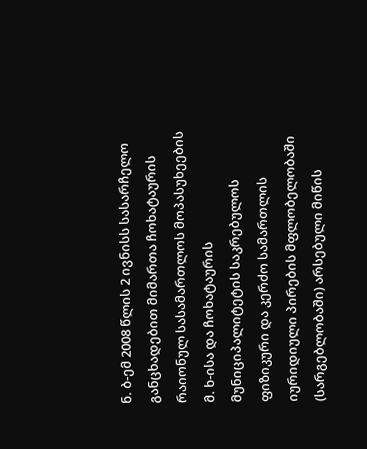ნ. ბ-ემ 2008 წლის 2 ივნისს სასარჩელო განცხადებით მიმართა ჩოხატაურის რაიონულ სასამართლოს მოპასუხეების მ. ხ-ისა და ჩოხატაურის მუნიციპალიტეტის საკრებულოს ფიზიკური და კერძო სამართლის იურიდიული პირების მფლობელობაში (სარგებლობაში) არსებული მიწის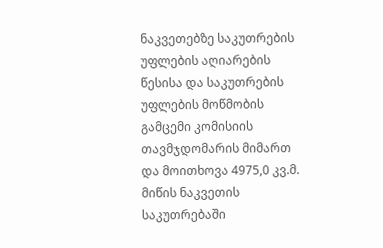ნაკვეთებზე საკუთრების უფლების აღიარების წესისა და საკუთრების უფლების მოწმობის გამცემი კომისიის თავმჯდომარის მიმართ და მოითხოვა 4975,0 კვ.მ. მიწის ნაკვეთის საკუთრებაში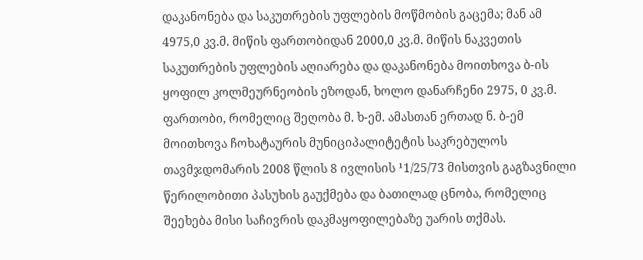დაკანონება და საკუთრების უფლების მოწმობის გაცემა; მან ამ 4975,0 კვ.მ. მიწის ფართობიდან 2000,0 კვ.მ. მიწის ნაკვეთის საკუთრების უფლების აღიარება და დაკანონება მოითხოვა ბ-ის ყოფილ კოლმეურნეობის ეზოდან, ხოლო დანარჩენი 2975, 0 კვ.მ. ფართობი, რომელიც შეღობა მ. ხ-ემ. ამასთან ერთად ნ. ბ-ემ მოითხოვა ჩოხატაურის მუნიციპალიტეტის საკრებულოს თავმჯდომარის 2008 წლის 8 ივლისის ¹1/25/73 მისთვის გაგზავნილი წერილობითი პასუხის გაუქმება და ბათილად ცნობა, რომელიც შეეხება მისი საჩივრის დაკმაყოფილებაზე უარის თქმას.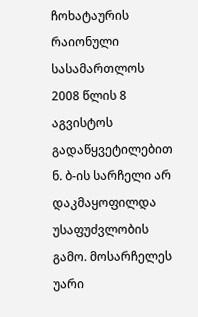ჩოხატაურის რაიონული სასამართლოს 2008 წლის 8 აგვისტოს გადაწყვეტილებით ნ. ბ-ის სარჩელი არ დაკმაყოფილდა უსაფუძვლობის გამო. მოსარჩელეს უარი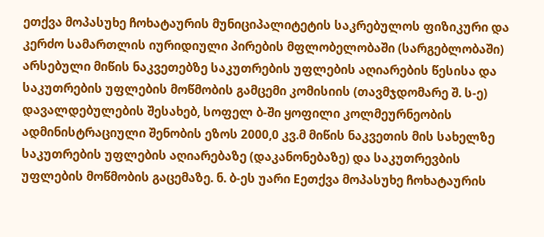ეთქვა მოპასუხე ჩოხატაურის მუნიციპალიტეტის საკრებულოს ფიზიკური და კერძო სამართლის იურიდიული პირების მფლობელობაში (სარგებლობაში) არსებული მიწის ნაკვეთებზე საკუთრების უფლების აღიარების წესისა და საკუთრების უფლების მოწმობის გამცემი კომისიის (თავმჯდომარე შ. ს-ე) დავალდებულების შესახებ, სოფელ ბ-ში ყოფილი კოლმეურნეობის ადმინისტრაციული შენობის ეზოს 2000,0 კვ.მ მიწის ნაკვეთის მის სახელზე საკუთრების უფლების აღიარებაზე (დაკანონებაზე) და საკუთრევბის უფლების მოწმობის გაცემაზე. ნ. ბ-ეს უარი Eეთქვა მოპასუხე ჩოხატაურის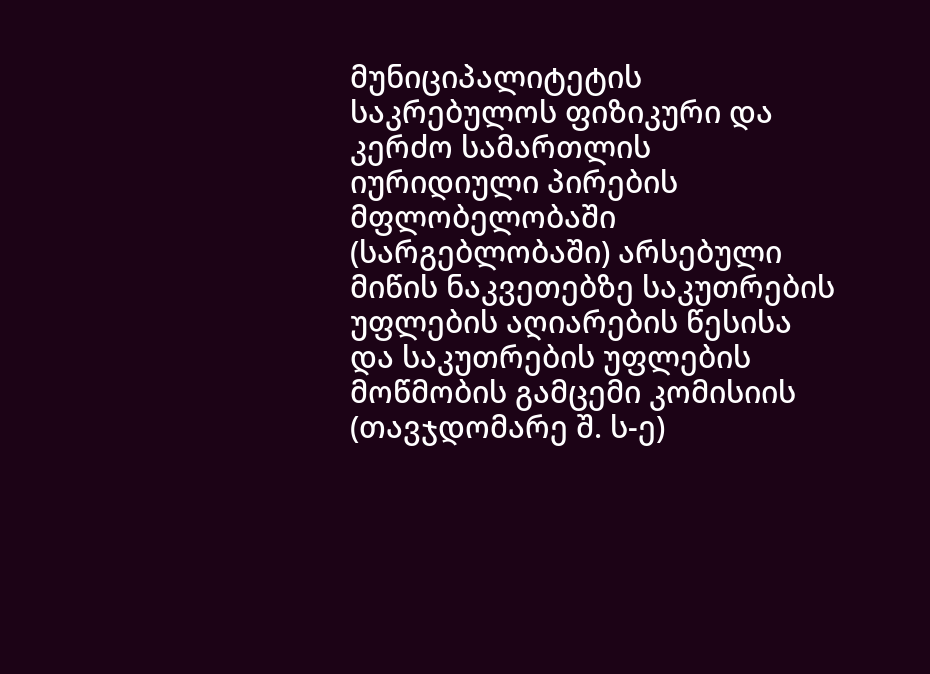მუნიციპალიტეტის საკრებულოს ფიზიკური და კერძო სამართლის იურიდიული პირების მფლობელობაში (სარგებლობაში) არსებული მიწის ნაკვეთებზე საკუთრების უფლების აღიარების წესისა და საკუთრების უფლების მოწმობის გამცემი კომისიის (თავჯდომარე შ. ს-ე)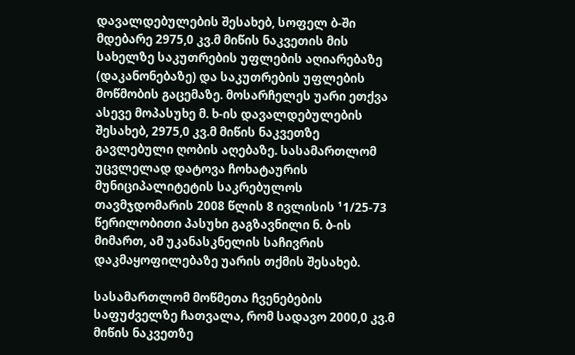დავალდებულების შესახებ, სოფელ ბ-ში მდებარე 2975,0 კვ.მ მიწის ნაკვეთის მის სახელზე საკუთრების უფლების აღიარებაზე (დაკანონებაზე) და საკუთრების უფლების მოწმობის გაცემაზე. მოსარჩელეს უარი ეთქვა ასევე მოპასუხე მ. ხ-ის დავალდებულების შესახებ, 2975,0 კვ.მ მიწის ნაკვეთზე გავლებული ღობის აღებაზე. სასამართლომ უცვლელად დატოვა ჩოხატაურის მუნიციპალიტეტის საკრებულოს თავმჯდომარის 2008 წლის 8 ივლისის ¹1/25-73 წერილობითი პასუხი გაგზავნილი ნ. ბ-ის მიმართ, ამ უკანასკნელის საჩივრის დაკმაყოფილებაზე უარის თქმის შესახებ.

სასამართლომ მოწმეთა ჩვენებების საფუძველზე ჩათვალა, რომ სადავო 2000,0 კვ.მ მიწის ნაკვეთზე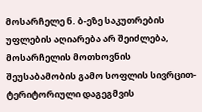მოსარჩელე ნ. ბ-ეზე საკუთრების უფლების აღიარება არ შეიძლება, მოსარჩელის მოთხოვნის შეუსაბამობის გამო სოფლის სივრცით-ტერიტორიული დაგეგმვის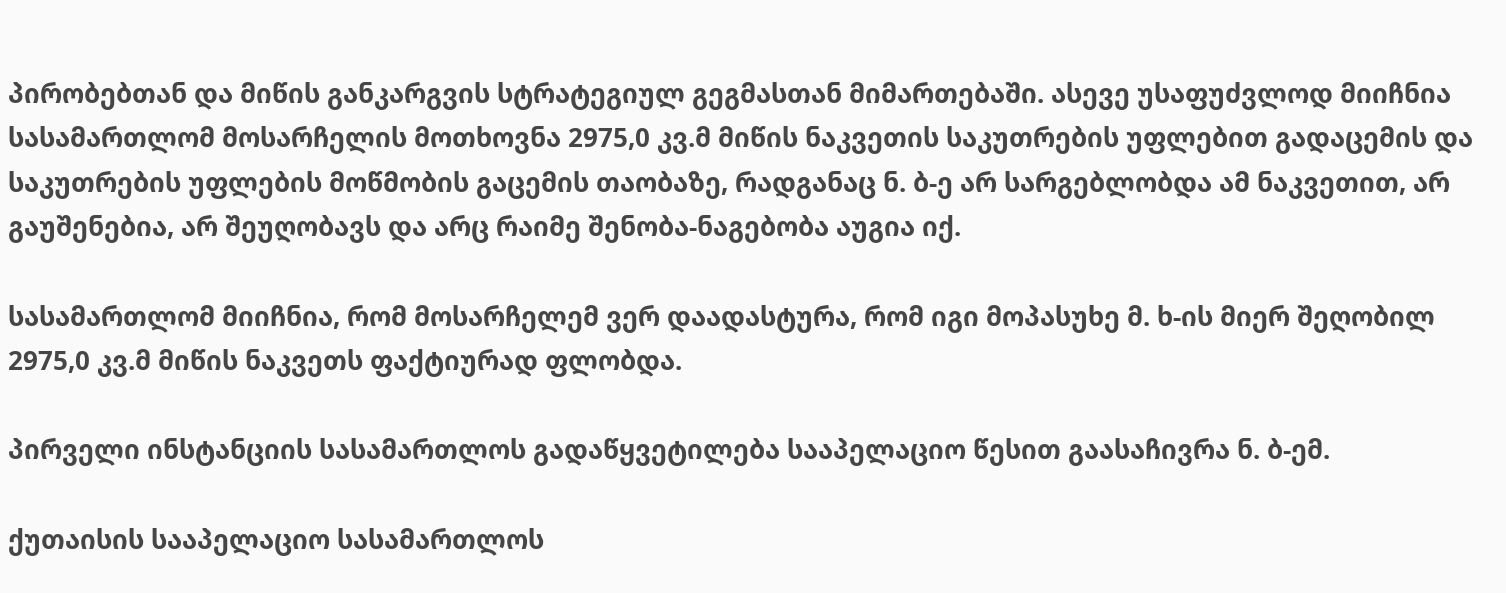პირობებთან და მიწის განკარგვის სტრატეგიულ გეგმასთან მიმართებაში. ასევე უსაფუძვლოდ მიიჩნია სასამართლომ მოსარჩელის მოთხოვნა 2975,0 კვ.მ მიწის ნაკვეთის საკუთრების უფლებით გადაცემის და საკუთრების უფლების მოწმობის გაცემის თაობაზე, რადგანაც ნ. ბ-ე არ სარგებლობდა ამ ნაკვეთით, არ გაუშენებია, არ შეუღობავს და არც რაიმე შენობა-ნაგებობა აუგია იქ.

სასამართლომ მიიჩნია, რომ მოსარჩელემ ვერ დაადასტურა, რომ იგი მოპასუხე მ. ხ-ის მიერ შეღობილ 2975,0 კვ.მ მიწის ნაკვეთს ფაქტიურად ფლობდა.

პირველი ინსტანციის სასამართლოს გადაწყვეტილება სააპელაციო წესით გაასაჩივრა ნ. ბ-ემ.

ქუთაისის სააპელაციო სასამართლოს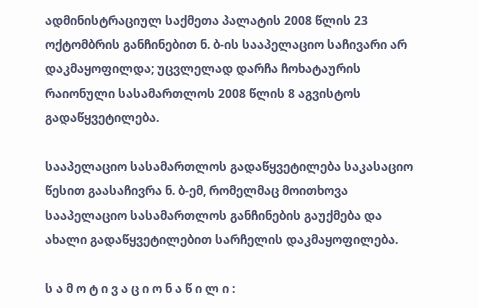ადმინისტრაციულ საქმეთა პალატის 2008 წლის 23 ოქტომბრის განჩინებით ნ. ბ-ის სააპელაციო საჩივარი არ დაკმაყოფილდა; უცვლელად დარჩა ჩოხატაურის რაიონული სასამართლოს 2008 წლის 8 აგვისტოს გადაწყვეტილება.

სააპელაციო სასამართლოს გადაწყვეტილება საკასაციო წესით გაასაჩივრა ნ. ბ-ემ, რომელმაც მოითხოვა სააპელაციო სასამართლოს განჩინების გაუქმება და ახალი გადაწყვეტილებით სარჩელის დაკმაყოფილება.

ს ა მ ო ტ ი ვ ა ც ი ო ნ ა წ ი ლ ი :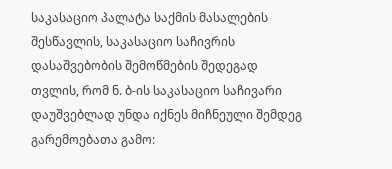საკასაციო პალატა საქმის მასალების შესწავლის, საკასაციო საჩივრის დასაშვებობის შემოწმების შედეგად თვლის, რომ ნ. ბ-ის საკასაციო საჩივარი დაუშვებლად უნდა იქნეს მიჩნეული შემდეგ გარემოებათა გამო: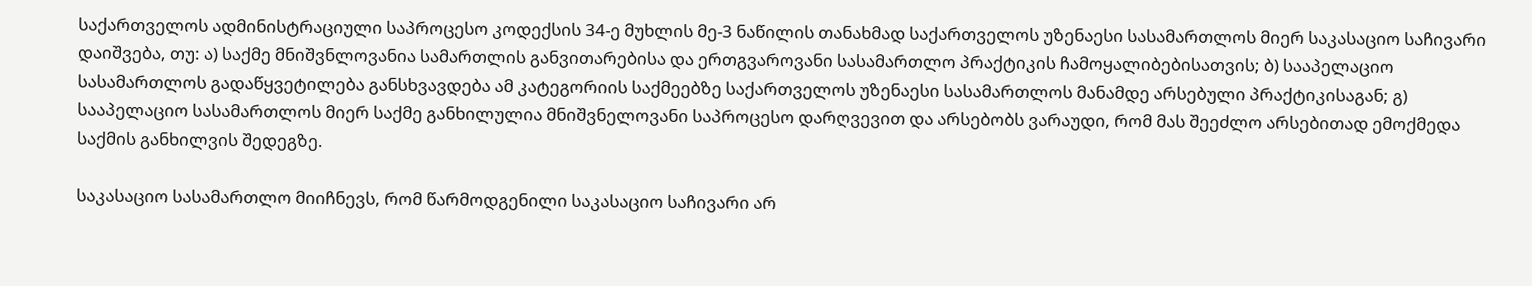საქართველოს ადმინისტრაციული საპროცესო კოდექსის 34-ე მუხლის მე-3 ნაწილის თანახმად საქართველოს უზენაესი სასამართლოს მიერ საკასაციო საჩივარი დაიშვება, თუ: ა) საქმე მნიშვნლოვანია სამართლის განვითარებისა და ერთგვაროვანი სასამართლო პრაქტიკის ჩამოყალიბებისათვის; ბ) სააპელაციო სასამართლოს გადაწყვეტილება განსხვავდება ამ კატეგორიის საქმეებზე საქართველოს უზენაესი სასამართლოს მანამდე არსებული პრაქტიკისაგან; გ) სააპელაციო სასამართლოს მიერ საქმე განხილულია მნიშვნელოვანი საპროცესო დარღვევით და არსებობს ვარაუდი, რომ მას შეეძლო არსებითად ემოქმედა საქმის განხილვის შედეგზე.

საკასაციო სასამართლო მიიჩნევს, რომ წარმოდგენილი საკასაციო საჩივარი არ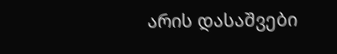არის დასაშვები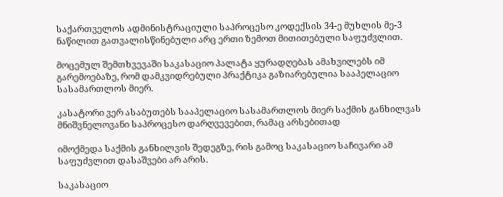საქართველოს ადმინისტრაციული საპროცესო კოდექსის 34-ე მუხლის მე-3 ნაწილით გათვალისწინებული არც ერთი ზემოთ მითითებული საფუძვლით.

მოცემულ შემთხვევაში საკასაციო პალატა ყურადღებას ამახვილებს იმ გარემოებაზე, რომ დამკვიდრებული პრაქტიკა გაზიარებულია სააპელაციო სასამართლოს მიერ.

კასატორი ვერ ასაბუთებს სააპელაციო სასამართლოს მიერ საქმის განხილვას მნიშვნელოვანი საპროცესო დარღვევებით, რამაც არსებითად

იმოქმედა საქმის განხილვის შედეგზე, რის გამოც საკასაციო საჩივარი ამ საფუძვლით დასაშვები არ არის.

საკასაციო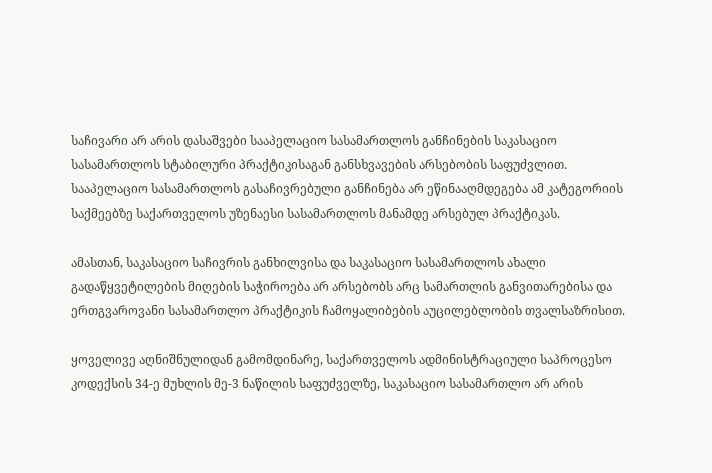საჩივარი არ არის დასაშვები სააპელაციო სასამართლოს განჩინების საკასაციო სასამართლოს სტაბილური პრაქტიკისაგან განსხვავების არსებობის საფუძვლით. სააპელაციო სასამართლოს გასაჩივრებული განჩინება არ ეწინააღმდეგება ამ კატეგორიის საქმეებზე საქართველოს უზენაესი სასამართლოს მანამდე არსებულ პრაქტიკას.

ამასთან, საკასაციო საჩივრის განხილვისა და საკასაციო სასამართლოს ახალი გადაწყვეტილების მიღების საჭიროება არ არსებობს არც სამართლის განვითარებისა და ერთგვაროვანი სასამართლო პრაქტიკის ჩამოყალიბების აუცილებლობის თვალსაზრისით.

ყოველივე აღნიშნულიდან გამომდინარე, საქართველოს ადმინისტრაციული საპროცესო კოდექსის 34-ე მუხლის მე-3 ნაწილის საფუძველზე, საკასაციო სასამართლო არ არის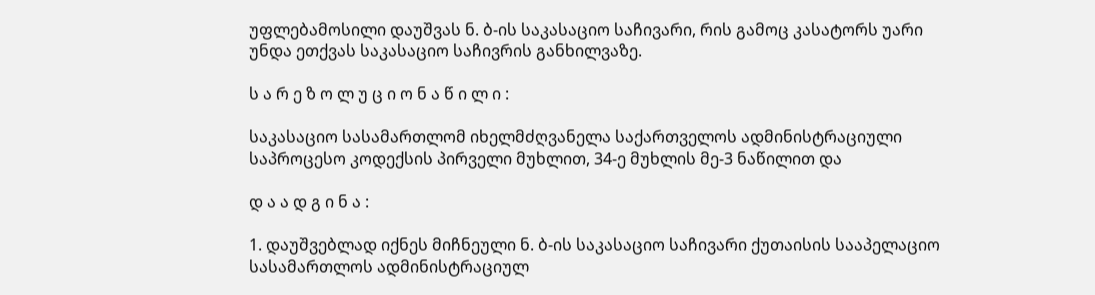უფლებამოსილი დაუშვას ნ. ბ-ის საკასაციო საჩივარი, რის გამოც კასატორს უარი უნდა ეთქვას საკასაციო საჩივრის განხილვაზე.

ს ა რ ე ზ ო ლ უ ც ი ო ნ ა წ ი ლ ი :

საკასაციო სასამართლომ იხელმძღვანელა საქართველოს ადმინისტრაციული საპროცესო კოდექსის პირველი მუხლით, 34-ე მუხლის მე-3 ნაწილით და

დ ა ა დ გ ი ნ ა :

1. დაუშვებლად იქნეს მიჩნეული ნ. ბ-ის საკასაციო საჩივარი ქუთაისის სააპელაციო სასამართლოს ადმინისტრაციულ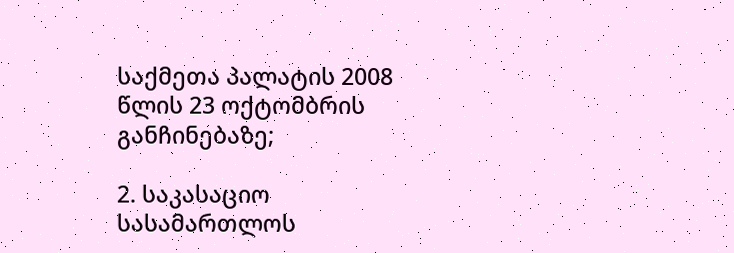საქმეთა პალატის 2008 წლის 23 ოქტომბრის განჩინებაზე;

2. საკასაციო სასამართლოს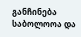განჩინება საბოლოოა და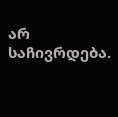არ საჩივრდება.